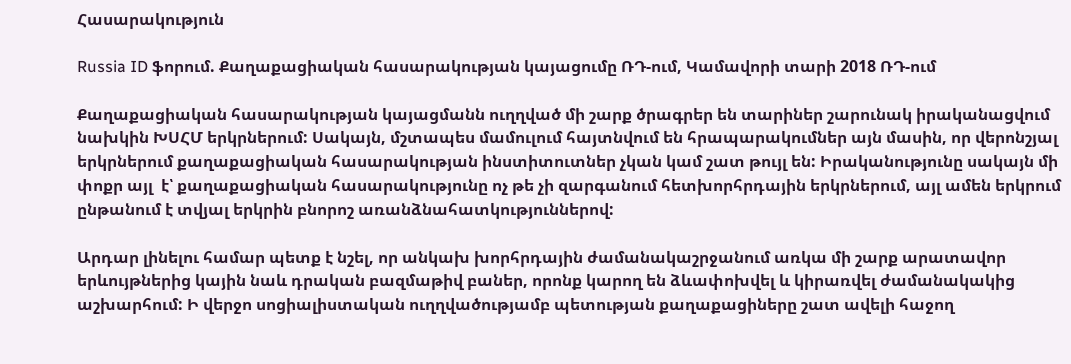Հասարակություն

Russia ID ֆորում. Քաղաքացիական հասարակության կայացումը ՌԴ-ում, Կամավորի տարի 2018 ՌԴ-ում

Քաղաքացիական հասարակության կայացմանն ուղղված մի շարք ծրագրեր են տարիներ շարունակ իրականացվում նախկին ԽՍՀՄ երկրներում: Սակայն, մշտապես մամուլում հայտնվում են հրապարակումներ այն մասին, որ վերոնշյալ  երկրներում քաղաքացիական հասարակության ինստիտուտներ չկան կամ շատ թույլ են: Իրականությունը սակայն մի փոքր այլ  է՝ քաղաքացիական հասարակությունը ոչ թե չի զարգանում հետխորհրդային երկրներում, այլ ամեն երկրում ընթանում է տվյալ երկրին բնորոշ առանձնահատկություններով:

Արդար լինելու համար պետք է նշել, որ անկախ խորհրդային ժամանակաշրջանում առկա մի շարք արատավոր երևույթներից կային նաև դրական բազմաթիվ բաներ, որոնք կարող են ձևափոխվել և կիրառվել ժամանակակից աշխարհում: Ի վերջո սոցիալիստական ուղղվածությամբ պետության քաղաքացիները շատ ավելի հաջող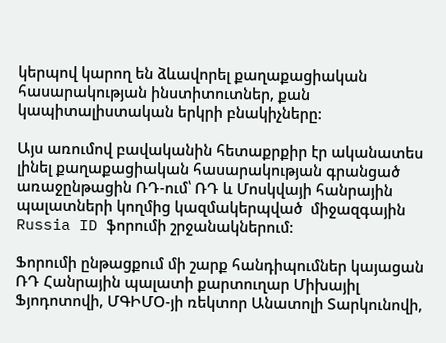կերպով կարող են ձևավորել քաղաքացիական հասարակության ինստիտուտներ, քան կապիտալիստական երկրի բնակիչները:

Այս առումով բավականին հետաքրքիր էր ականատես լինել քաղաքացիական հասարակության գրանցած առաջընթացին ՌԴ-ում՝ ՌԴ և Մոսկվայի հանրային պալատների կողմից կազմակերպված  միջազգային Russia ID ֆորումի շրջանակներում:

Ֆորումի ընթացքում մի շարք հանդիպումներ կայացան ՌԴ Հանրային պալատի քարտուղար Միխայիլ Ֆյոդոտովի, ՄԳԻՄՕ-յի ռեկտոր Անատոլի Տարկունովի,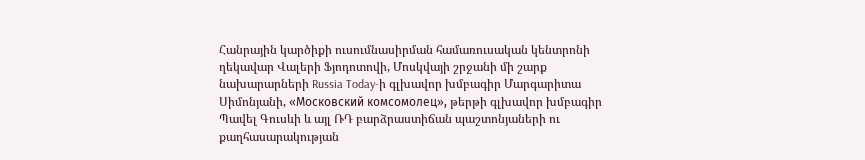Հանրային կարծիքի ուսումնասիրման համառուսական կենտրոնի ղեկավար Վալերի Ֆյոդոտովի, Մոսկվայի շրջանի մի շարք նախարարների Russia Today-ի գլխավոր խմբագիր Մարգարիտա Սիմոնյանի, «Московский комсомолец», թերթի գլխավոր խմբագիր Պավել Գուսևի և այլ ՌԴ բարձրաստիճան պաշտոնյաների ու քաղհասարակության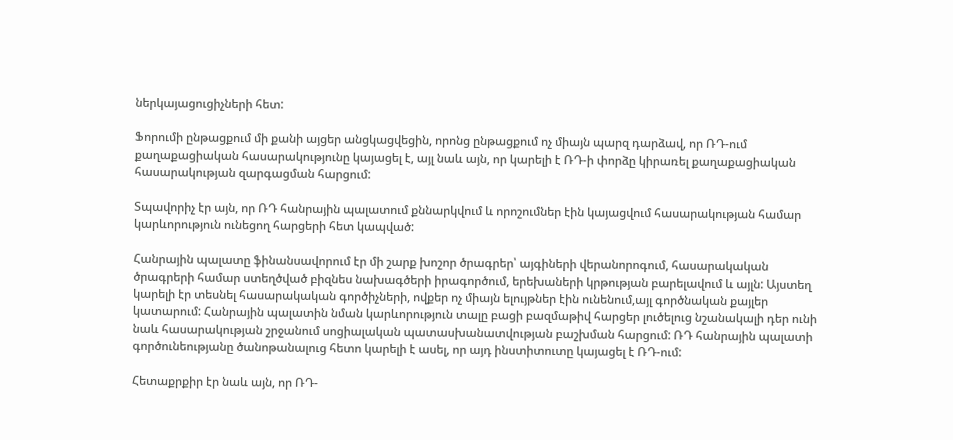ներկայացուցիչների հետ:

Ֆորումի ընթացքում մի քանի այցեր անցկացվեցին, որոնց ընթացքում ոչ միայն պարզ դարձավ, որ ՌԴ-ում քաղաքացիական հասարակությունը կայացել է, այլ նաև այն, որ կարելի է ՌԴ-ի փորձը կիրառել քաղաքացիական հասարակության զարգացման հարցում:

Տպավորիչ էր այն, որ ՌԴ հանրային պալատում քննարկվում և որոշումներ էին կայացվում հասարակության համար կարևորություն ունեցող հարցերի հետ կապված:

Հանրային պալատը ֆինանսավորում էր մի շարք խոշոր ծրագրեր՝ այգիների վերանորոգում, հասարակական ծրագրերի համար ստեղծված բիզնես նախագծերի իրագործում, երեխաների կրթության բարելավում և այլն: Այստեղ կարելի էր տեսնել հասարակական գործիչների, ովքեր ոչ միայն ելույթներ էին ունենում,այլ գործնական քայլեր կատարում: Հանրային պալատին նման կարևորություն տալը բացի բազմաթիվ հարցեր լուծելուց նշանակալի դեր ունի նաև հասարակության շրջանում սոցիալական պատասխանատվության բաշխման հարցում: ՌԴ հանրային պալատի գործունեությանը ծանոթանալուց հետո կարելի է ասել, որ այդ ինստիտուտը կայացել է ՌԴ-ում:

Հետաքրքիր էր նաև այն, որ ՌԴ-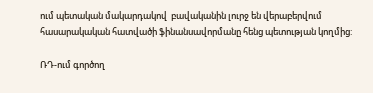ում պետական մակարդակով  բավականին լուրջ են վերաբերվում հասարակական հատվածի ֆինանսավորմանը հենց պետության կողմից:

ՌԴ-ում գործող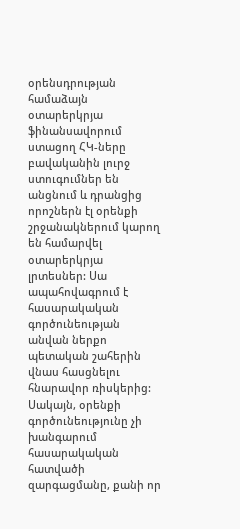օրենսդրության համաձայն օտարերկրյա ֆինանսավորում ստացող ՀԿ-ները բավականին լուրջ ստուգումներ են անցնում և դրանցից որոշներն էլ օրենքի շրջանակներում կարող են համարվել օտարերկրյա լրտեսներ: Սա ապահովագրում է հասարակական գործունեության անվան ներքո պետական շահերին վնաս հասցնելու հնարավոր ռիսկերից: Սակայն, օրենքի գործունեությունը չի խանգարում հասարակական հատվածի զարգացմանը, քանի որ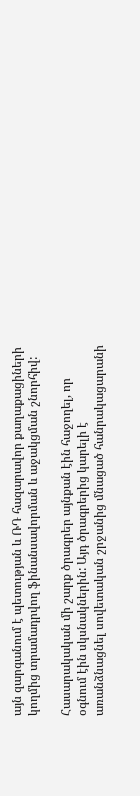այն զարգանում է պետության և ՌԴ հազարավոր քաղաքացիների կողմից տրամադրվող ֆինանսավորման և աջակցման շնորհիվ:

Հասարակական մի շարք ծրագրեր այնքան էին հաջողել, որ օգնում էին սկսնակներին: Այդ ծրագրերից կարելի է առանձնացնել սովետական շրջանից մնացած հանրակացարանի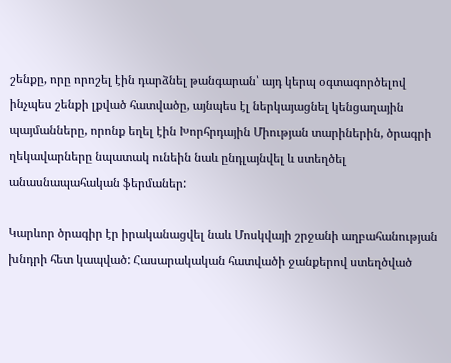շենքը, որը որոշել էին դարձնել թանգարան՝ այդ կերպ օգտագործելով ինչպես շենքի լքված հատվածը, այնպես էլ ներկայացնել կենցաղային պայմանները, որոնք եղել էին Խորհրդային Միության տարիներին, ծրագրի ղեկավարները նպատակ ունեին նաև ընդլայնվել և ստեղծել անասնապահական ֆերմաներ:

Կարևոր ծրագիր էր իրականացվել նաև Մոսկվայի շրջանի աղբահանության խնդրի հետ կապված: Հասարակական հատվածի ջանքերով ստեղծված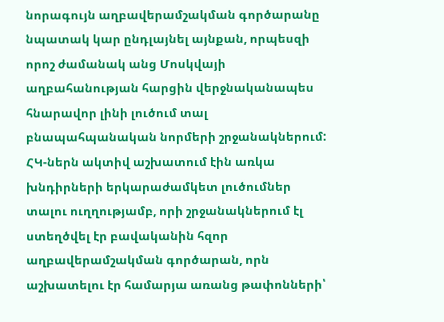նորագույն աղբավերամշակման գործարանը նպատակ կար ընդլայնել այնքան, որպեսզի որոշ ժամանակ անց Մոսկվայի աղբահանության հարցին վերջնականապես հնարավոր լինի լուծում տալ բնապահպանական նորմերի շրջանակներում: ՀԿ-ներն ակտիվ աշխատում էին առկա խնդիրների երկարաժամկետ լուծումներ տալու ուղղությամբ, որի շրջանակներում էլ ստեղծվել էր բավականին հզոր աղբավերամշակման գործարան, որն աշխատելու էր համարյա առանց թափոնների՝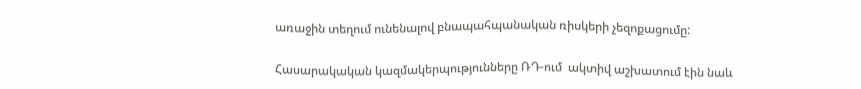առաջին տեղում ունենալով բնապահպանական ռիսկերի չեզոքացումը:

Հասարակական կազմակերպությունները ՌԴ-ում  ակտիվ աշխատում էին նաև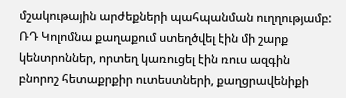մշակութային արժեքների պահպանման ուղղությամբ: ՌԴ Կոլոմնա քաղաքում ստեղծվել էին մի շարք կենտրոններ, որտեղ կառուցել էին ռուս ազգին բնորոշ հետաքրքիր ուտեստների, քաղցրավենիքի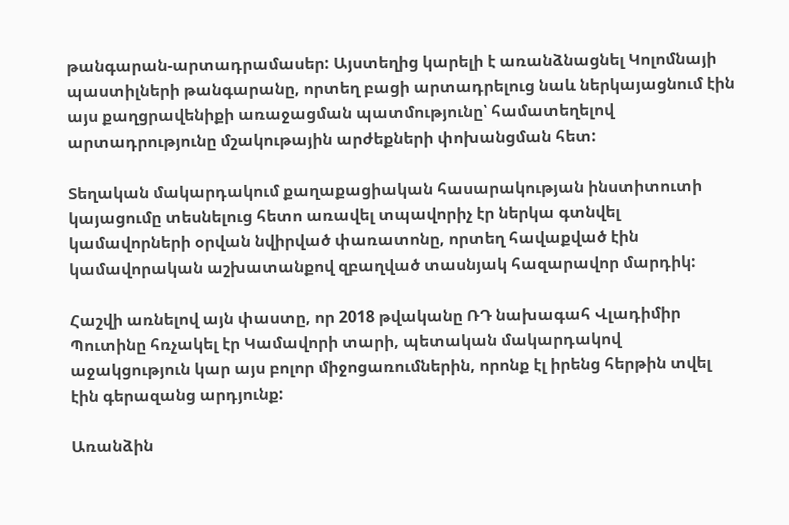թանգարան-արտադրամասեր: Այստեղից կարելի է առանձնացնել Կոլոմնայի պաստիլների թանգարանը, որտեղ բացի արտադրելուց նաև ներկայացնում էին այս քաղցրավենիքի առաջացման պատմությունը՝ համատեղելով արտադրությունը մշակութային արժեքների փոխանցման հետ:

Տեղական մակարդակում քաղաքացիական հասարակության ինստիտուտի կայացումը տեսնելուց հետո առավել տպավորիչ էր ներկա գտնվել կամավորների օրվան նվիրված փառատոնը, որտեղ հավաքված էին կամավորական աշխատանքով զբաղված տասնյակ հազարավոր մարդիկ:

Հաշվի առնելով այն փաստը, որ 2018 թվականը ՌԴ նախագահ Վլադիմիր Պուտինը հռչակել էր Կամավորի տարի, պետական մակարդակով աջակցություն կար այս բոլոր միջոցառումներին, որոնք էլ իրենց հերթին տվել էին գերազանց արդյունք:

Առանձին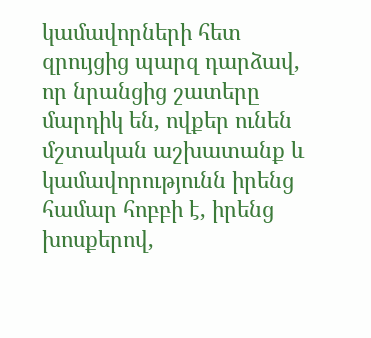կամավորների հետ զրույցից պարզ դարձավ, որ նրանցից շատերը մարդիկ են, ովքեր ունեն մշտական աշխատանք և կամավորությունն իրենց համար հոբբի է, իրենց խոսքերով,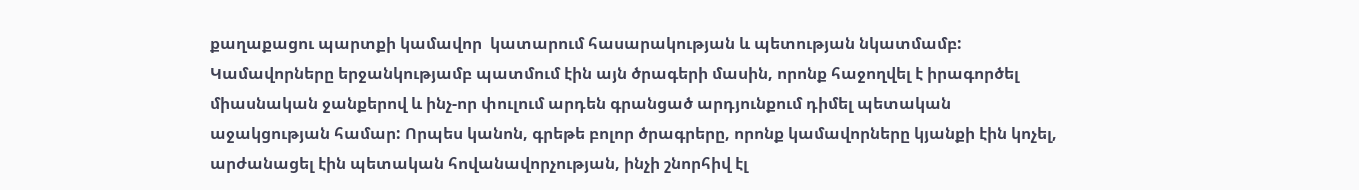քաղաքացու պարտքի կամավոր  կատարում հասարակության և պետության նկատմամբ: Կամավորները երջանկությամբ պատմում էին այն ծրագերի մասին, որոնք հաջողվել է իրագործել միասնական ջանքերով և ինչ-որ փուլում արդեն գրանցած արդյունքում դիմել պետական աջակցության համար: Որպես կանոն, գրեթե բոլոր ծրագրերը, որոնք կամավորները կյանքի էին կոչել, արժանացել էին պետական հովանավորչության, ինչի շնորհիվ էլ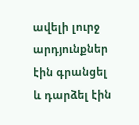ավելի լուրջ արդյունքներ էին գրանցել և դարձել էին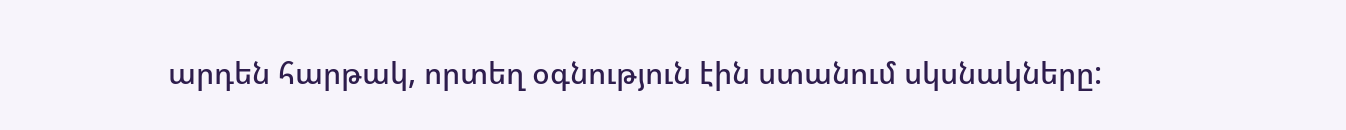արդեն հարթակ, որտեղ օգնություն էին ստանում սկսնակները: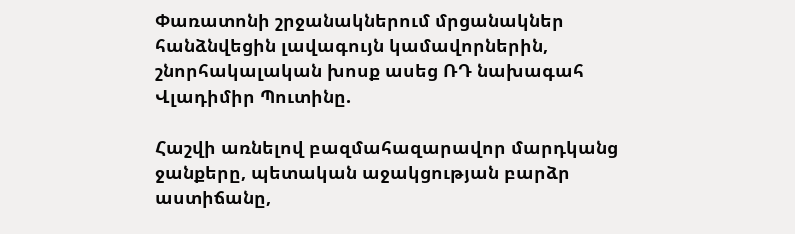Փառատոնի շրջանակներում մրցանակներ հանձնվեցին լավագույն կամավորներին, շնորհակալական խոսք ասեց ՌԴ նախագահ Վլադիմիր Պուտինը.

Հաշվի առնելով բազմահազարավոր մարդկանց ջանքերը, պետական աջակցության բարձր աստիճանը,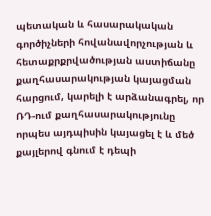պետական և հասարակական գործիչների հովանավորչության և հետաքրքրվածության աստիճանը քաղհասարակության կայացման հարցում, կարելի է արձանագրել, որ ՌԴ-ում քաղհասարակությունը որպես այդպիսին կայացել է և մեծ քայլերով գնում է դեպի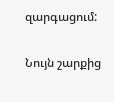զարգացում:

Նույն շարքից